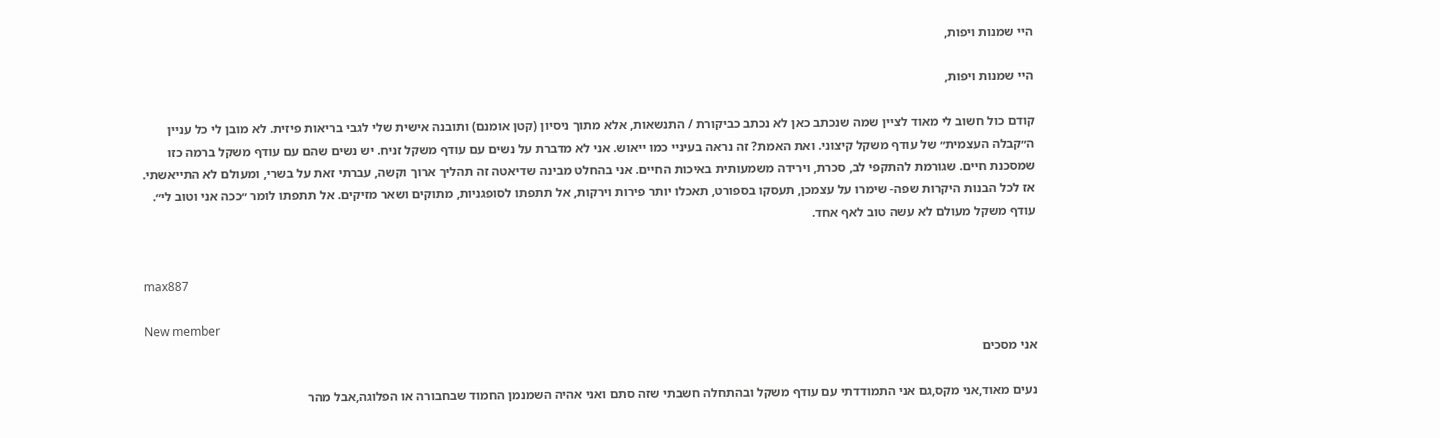היי שמנות ויפות,

היי שמנות ויפות,

קודם כול חשוב לי מאוד לציין שמה שנכתב כאן לא נכתב כביקורת / התנשאות, אלא מתוך ניסיון (קטן אומנם) ותובנה אישית שלי לגבי בריאות פיזית. לא מובן לי כל עניין ה״קבלה העצמית״ של עודף משקל קיצוני. ואת האמת? זה נראה בעיניי כמו ייאוש. אני לא מדברת על נשים עם עודף משקל זניח. יש נשים שהם עם עודף משקל ברמה כזו שמסכנת חיים. שגורמת להתקפי לב, סכרת, וירידה משמעותית באיכות החיים. אני בהחלט מבינה שדיאטה זה תהליך ארוך וקשה, עברתי זאת על בשרי, ומעולם לא התייאשתי. אז לכל הבנות היקרות שפה- שימרו על עצמכן, תעסקו בספורט, תאכלו יותר פירות וירקות, אל תתפתו לסופגניות, מתוקים ושאר מזיקים. אל תתפתו לומר ״ככה אני וטוב לי״. עודף משקל מעולם לא עשה טוב לאף אחד.


max887

New member
אני מסכים

נעים מאוד,אני מקס,גם אני התמודדתי עם עודף משקל ובהתחלה חשבתי שזה סתם ואני אהיה השמנמן החמוד שבחבורה או הפלוגה,אבל מהר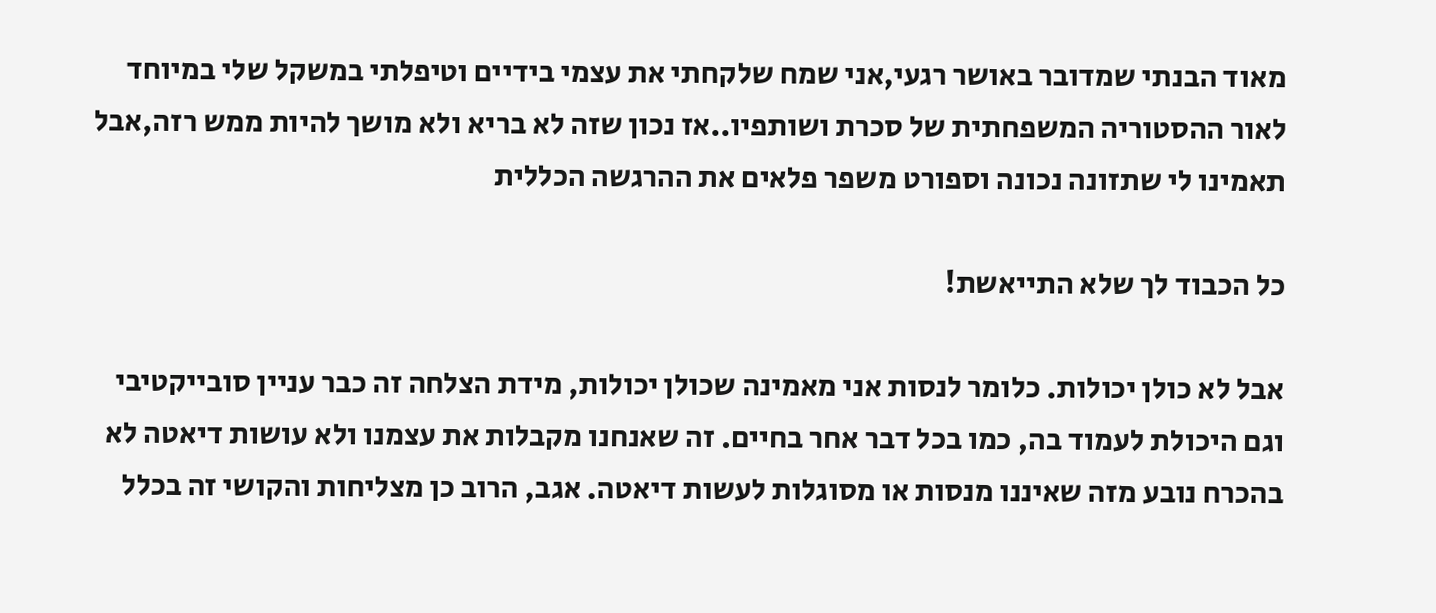מאוד הבנתי שמדובר באושר רגעי,אני שמח שלקחתי את עצמי בידיים וטיפלתי במשקל שלי במיוחד לאור ההסטוריה המשפחתית של סכרת ושותפיו..אז נכון שזה לא בריא ולא מושך להיות ממש רזה,אבל תאמינו לי שתזונה נכונה וספורט משפר פלאים את ההרגשה הכללית

כל הכבוד לך שלא התייאשת!

אבל לא כולן יכולות. כלומר לנסות אני מאמינה שכולן יכולות, מידת הצלחה זה כבר עניין סובייקטיבי וגם היכולת לעמוד בה, כמו בכל דבר אחר בחיים. זה שאנחנו מקבלות את עצמנו ולא עושות דיאטה לא בהכרח נובע מזה שאיננו מנסות או מסוגלות לעשות דיאטה. אגב, הרוב כן מצליחות והקושי זה בכלל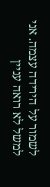לשמור על הירידה עצמה. אני למשל לא רואה עניין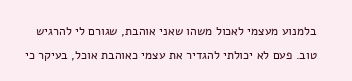בלמנוע מעצמי לאכול משהו שאני אוהבת, שגורם לי להרגיש טוב. פעם לא יכולתי להגדיר את עצמי כאוהבת אוכל, בעיקר כי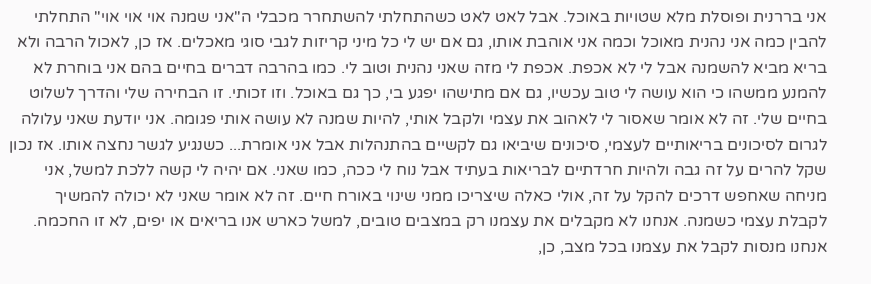אני בררנית ופוסלת מלא שטויות באוכל. אבל לאט לאט כשהתחלתי להשתחרר מכבלי ה"אני שמנה אוי אוי אוי" התחלתי להבין כמה אני נהנית מאוכל וכמה אני אוהבת אותו, גם אם יש לי כל מיני קריזות לגבי סוגי מאכלים. אז כן, לאכול הרבה ולא בריא מביא להשמנה אבל לי לא אכפת. אכפת לי מזה שאני נהנית וטוב לי. כמו בהרבה דברים בחיים בהם אני בוחרת לא להמנע ממשהו כי הוא עושה לי טוב עכשיו, גם אם מתישהו יפגע בי, כך גם באוכל. וזו זכותי. זו הבחירה שלי והדרך לשלוט בחיים שלי. זה לא אומר שאסור לי לאהוב את עצמי ולקבל אותי, להיות שמנה לא עושה אותי פגומה. אני יודעת שאני עלולה לגרום לסיכונים בריאותיים לעצמי, סיכונים שיביאו גם לקשיים בהתנהלות אבל אני אומרת... כשנגיע לגשר נחצה אותו. אז נכון שקל להרים על זה גבה ולהיות חרדתיים לבריאות בעתיד אבל נוח לי ככה, כמו שאני. אם יהיה לי קשה ללכת למשל, אני מניחה שאחפש דרכים להקל על זה, אולי כאלה שיצריכו ממני שינוי באורח חיים. זה לא אומר שאני לא יכולה להמשיך לקבלת עצמי כשמנה. אנחנו לא מקבלים את עצמנו רק במצבים טובים, למשל כארש אנו בריאים או יפים, לא זו החכמה. אנחנו מנסות לקבל את עצמנו בכל מצב, כן,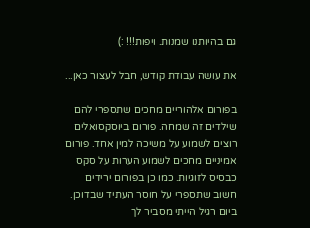גם בהיותנו שמנות. ויפות!!! :)

את עושה עבודת קודש, חבל לעצור כאן...

בפורום אלהוריים מחכים שתספרי להם שילדים זה שמחה. פורום ביוסקסואלים רוצים לשמוע על משיכה למין אחד. פורום אמיניים מחכים לשמוע הערות על סקס כבסיס לזוגיות. כמו כן בפורום ירידים חשוב שתספרי על חוסר העתיד שבדוכן. ביום רגיל הייתי מסביר לך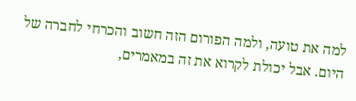למה את טועה, ולמה הפורום הזה חשוב והכרחי לחברה של היום. אבל יכולת לקרוא את זה במאמרים,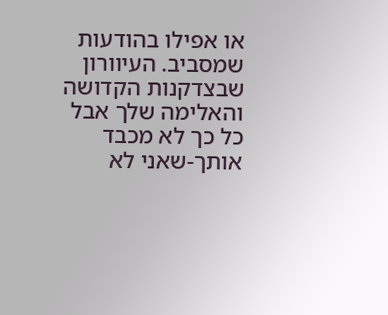או אפילו בהודעות שמסביב. העיוורון שבצדקנות הקדושה והאלימה שלך אבל כל כך לא מכבד אותך-שאני לא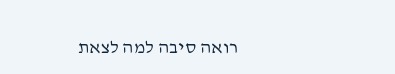רואה סיבה למה לצאת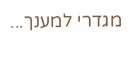מגדרי למענך...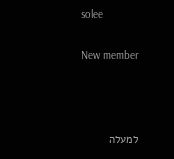solee

New member



למעלה